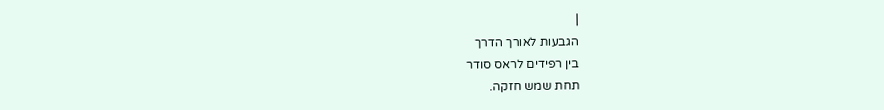|
הגבעות לאורך הדרך
בין רפידים לראס סודר
תחת שמש חזקה.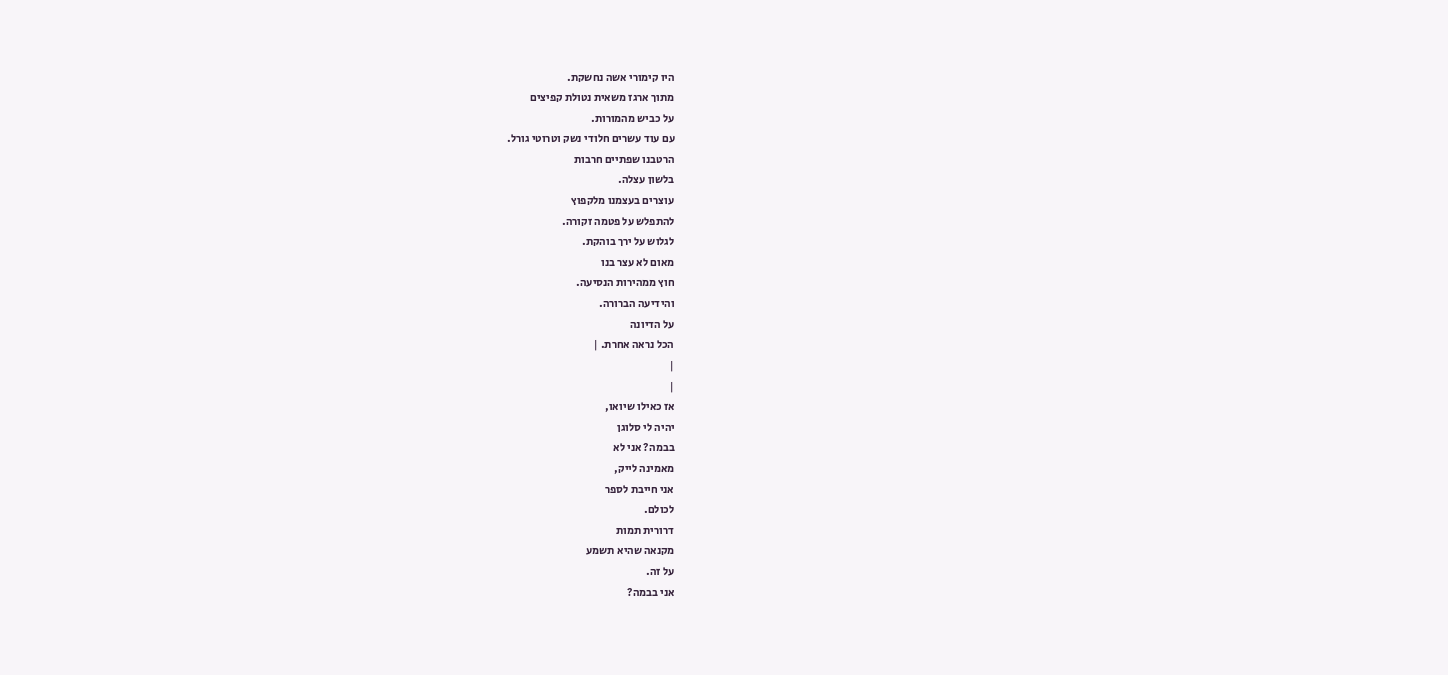היו קימורי אשה נחשקת.
מתוך ארגז משאית נטולת קפיצים
על כביש מהמורות.
עם עוד עשרים חלודי נשק וטרוטי גורל.
הרטבנו שפתיים חרבות
בלשון עצלה.
עוצרים בעצמנו מלקפוץ
להתפלש על פטמה זקורה.
לגלוש על ירך בוהקת.
מאום לא עצר בנו
חוץ ממהירות הנסיעה.
והידיעה הברורה.
על הדיונה
הכל נראה אחרת. |
|
|
אז כאילו שיואו,
יהיה לי סלוגן
בבמה? אני לא
מאמינה לייק,
אני חייבת לספר
לכולם.
דרורית תמות
מקנאה שהיא תשמע
על זה.
אני בבמה?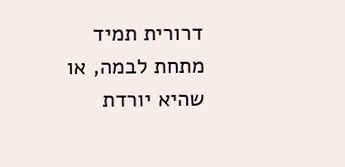דרורית תמיד
מתחת לבמה, או
שהיא יורדת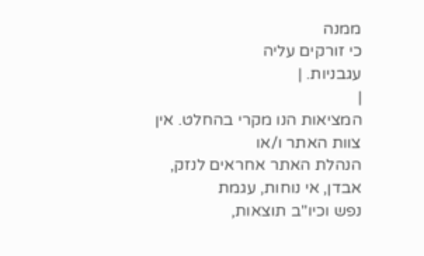ממנה
כי זורקים עליה
עגבניות. |
|
המציאות הנו מקרי בהחלט. אין צוות האתר ו/או
הנהלת האתר אחראים לנזק, אבדן, אי נוחות, עגמת
נפש וכיו''ב תוצאות,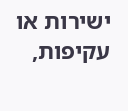ישירות או עקיפות,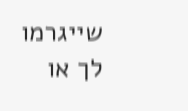שייגרמו
לך או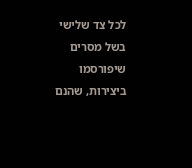לכל צד שלישי בשל מסרים שיפורסמו
ביצירות, שהנם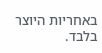באחריות היוצר בלבד.